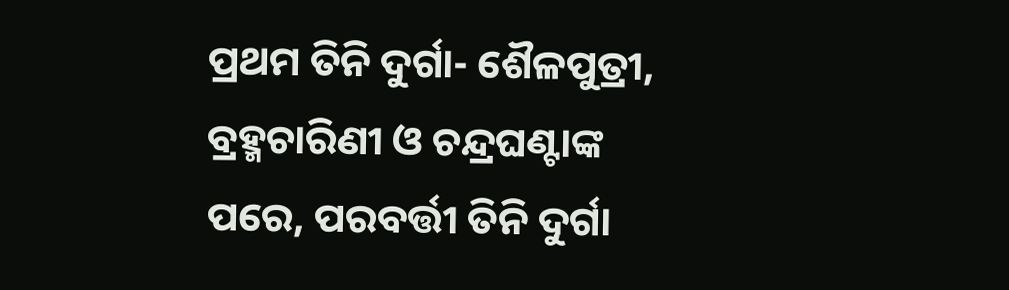ପ୍ରଥମ ତିନି ଦୁର୍ଗା- ଶୈଳପୁତ୍ରୀ, ବ୍ରହ୍ମଚାରିଣୀ ଓ ଚନ୍ଦ୍ରଘଣ୍ଟାଙ୍କ ପରେ, ପରବର୍ତ୍ତୀ ତିନି ଦୁର୍ଗା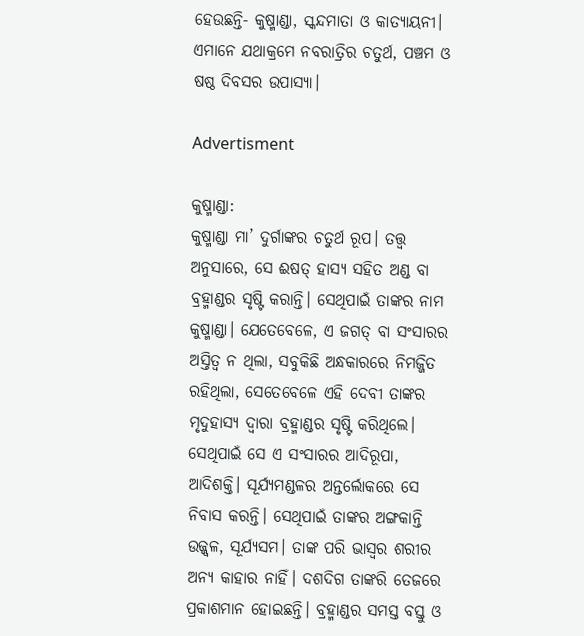ହେଉଛନ୍ତି- କୁଷ୍ମାଣ୍ଡା, ସ୍କନ୍ଦମାତା ଓ କାତ୍ୟାୟନୀ। ଏମାନେ ଯଥାକ୍ରମେ ନବରାତ୍ରିର ଚତୁର୍ଥ, ପଞ୍ଚମ ଓ ଷଷ୍ଠ ଦିବସର ଉପାସ୍ୟା।

Advertisment

କୁଷ୍ମାଣ୍ଡା:
କୁଷ୍ମାଣ୍ଡା ମା’ ଦୁର୍ଗାଙ୍କର ଚତୁର୍ଥ ରୂପ। ତତ୍ତ୍ବ ଅନୁସାରେ, ସେ ଈଷତ୍ ହାସ୍ୟ ସହିତ ଅଣ୍ଡ ବା ବ୍ରହ୍ମାଣ୍ଡର ସୃଷ୍ଟି କରାନ୍ତି। ସେଥିପାଇଁ ତାଙ୍କର ନାମ କୁଷ୍ମାଣ୍ଡା। ଯେତେବେଳେ, ଏ ଜଗତ୍ ବା ସଂସାରର ଅସ୍ତିତ୍ବ ନ ଥିଲା, ସବୁକିଛି ଅନ୍ଧକାରରେ ନିମଜ୍ଜିତ ରହିଥିଲା, ସେତେବେଳେ ଏହି ଦେବୀ ତାଙ୍କର ମୃଦୁହାସ୍ୟ ଦ୍ବାରା ବ୍ରହ୍ମାଣ୍ଡର ସୃଷ୍ଟି କରିଥିଲେ। ସେଥିପାଇଁ ସେ ଏ ସଂସାରର ଆଦିରୂପା, ଆଦିଶକ୍ତି। ସୂର୍ଯ୍ୟମଣ୍ଡଳର ଅନ୍ତର୍ଲୋକରେ ସେ ନିବାସ କରନ୍ତି। ସେଥିପାଇଁ ତାଙ୍କର ଅଙ୍ଗକାନ୍ତି ଉଜ୍ଜ୍ବଳ, ସୂର୍ଯ୍ୟସମ। ତାଙ୍କ ପରି ଭାସ୍ବର ଶରୀର ଅନ୍ୟ କାହାର ନାହିଁ। ଦଶଦିଗ ତାଙ୍କରି ତେଜରେ ପ୍ରକାଶମାନ ହୋଇଛନ୍ତି। ବ୍ରହ୍ମାଣ୍ଡର ସମସ୍ତ ବସ୍ତୁ ଓ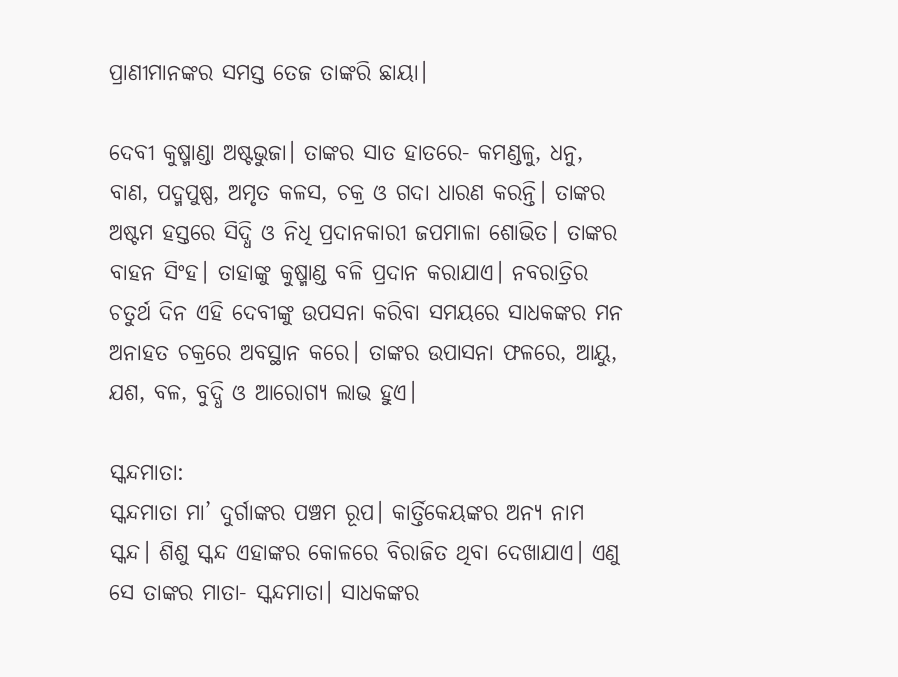ପ୍ରାଣୀମାନଙ୍କର ସମସ୍ତ ତେଜ ତାଙ୍କରି ଛାୟା।

ଦେବୀ କୁଷ୍ମାଣ୍ଡା ଅଷ୍ଟଭୁଜା। ତାଙ୍କର ସାତ ହାତରେ- କମଣ୍ଡଳୁ, ଧନୁ, ବାଣ, ପଦ୍ମପୁଷ୍ପ, ଅମୃତ କଳସ, ଚକ୍ର ଓ ଗଦା ଧାରଣ କରନ୍ତି। ତାଙ୍କର ଅଷ୍ଟମ ହସ୍ତରେ ସିଦ୍ଧି ଓ ନିଧି ପ୍ରଦାନକାରୀ ଜପମାଳା ଶୋଭିତ। ତାଙ୍କର ବାହନ ସିଂହ। ତାହାଙ୍କୁ କୁଷ୍ମାଣ୍ଡ ବଳି ପ୍ରଦାନ କରାଯାଏ। ନବରାତ୍ରିର ଚତୁର୍ଥ ଦିନ ଏହି ଦେବୀଙ୍କୁ ଉପସନା କରିବା ସମୟରେ ସାଧକଙ୍କର ମନ ଅନାହତ ଚକ୍ରରେ ଅବସ୍ଥାନ କରେ। ତାଙ୍କର ଉପାସନା ଫଳରେ, ଆୟୁ, ଯଶ, ବଳ, ବୁଦ୍ଧି ଓ ଆରୋଗ୍ୟ ଲାଭ ହୁଏ।

ସ୍କନ୍ଦମାତା:
ସ୍କନ୍ଦମାତା ମା’ ଦୁର୍ଗାଙ୍କର ପଞ୍ଚମ ରୂପ। କାର୍ତ୍ତିକେୟଙ୍କର ଅନ୍ୟ ନାମ ସ୍କନ୍ଦ। ଶିଶୁ ସ୍କନ୍ଦ ଏହାଙ୍କର କୋଳରେ ବିରାଜିତ ଥିବା ଦେଖାଯାଏ। ଏଣୁ ସେ ତାଙ୍କର ମାତା- ସ୍କନ୍ଦମାତା। ସାଧକଙ୍କର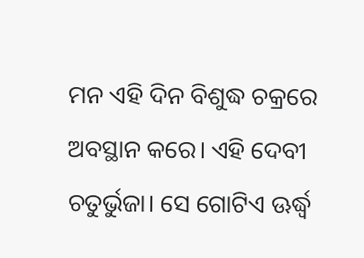ମନ ଏହି ଦିନ ବିଶୁଦ୍ଧ ଚକ୍ରରେ ଅବସ୍ଥାନ କରେ। ଏହି ଦେବୀ ଚତୁର୍ଭୁଜା। ସେ ଗୋଟିଏ ଊର୍ଦ୍ଧ୍ବ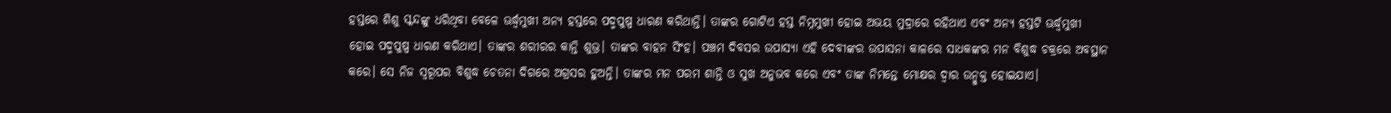ହସ୍ତରେ ଶିଶୁ ସ୍କନ୍ଦଙ୍କୁ ଧରିଥିବା ବେଳେ ଊର୍ଦ୍ଧ୍ବମୁଖୀ ଅନ୍ୟ ହସ୍ତରେ ପଦ୍ମପୁଷ୍ପ ଧାରଣ କରିଥାନ୍ତି। ତାଙ୍କର ଗୋଟିଏ ହସ୍ତ ନିମ୍ନମୁଖୀ ହୋଇ ଅଭୟ ମୁଦ୍ରାରେ ରହିଥାଏ ଏବଂ ଅନ୍ୟ ହସ୍ତଟି ଊର୍ଦ୍ଧ୍ବମୁଖୀ ହୋଇ ପଦ୍ମପୁଷ୍ପ ଧାରଣ କରିଥାଏ। ତାଙ୍କର ଶରୀରର କାନ୍ତି ଶୁଭ୍ର। ତାଙ୍କର ବାହନ ସିଂହ। ପଞ୍ଚମ ଦିବସର ଉପାସ୍ୟା ଏହି ଦେବୀଙ୍କର ଉପାସନା କାଳରେ ସାଧକଙ୍କର ମନ ବିଶୁଦ୍ଧ ଚକ୍ରରେ ଅବସ୍ଥାନ କରେ। ସେ ନିଜ ସ୍ବରୂପର ବିଶୁଦ୍ଧ ଚେତନା ଦିଗରେ ଅଗ୍ରସର ହୁଅନ୍ତି। ତାଙ୍କର ମନ ପରମ ଶାନ୍ତି ଓ ସୁଖ ଅନୁଭବ କରେ ଏବଂ ତାଙ୍କ ନିମନ୍ତେ ମୋକ୍ଷର ଦ୍ବାର ଉନ୍ମୁକ୍ତ ହୋଇଯାଏ।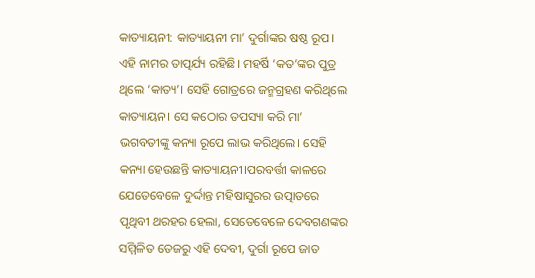କାତ୍ୟାୟନୀ: କାତ୍ୟାୟନୀ ମା’ ଦୁର୍ଗାଙ୍କର ଷଷ୍ଠ ରୂପ। ଏହି ନାମର ତାତ୍ପର୍ଯ୍ୟ ରହିଛି। ମହର୍ଷି ‘କତ’ଙ୍କର ପୁତ୍ର ଥିଲେ ‘କାତ୍ୟ’। ସେହି ଗୋତ୍ରରେ ଜନ୍ମଗ୍ରହଣ କରିଥିଲେ କାତ୍ୟାୟନ। ସେ କଠୋର ତପସ୍ୟା କରି ମା’ ଭଗବତୀଙ୍କୁ କନ୍ୟା ରୂପେ ଲାଭ କରିଥିଲେ। ସେହି କନ୍ୟା ହେଉଛନ୍ତି କାତ୍ୟାୟନୀ।ପରବର୍ତ୍ତୀ କାଳରେ ଯେତେବେଳେ ଦୁର୍ଦ୍ଦାନ୍ତ ମହିଷାସୁରର ଉତ୍ପାତରେ ପୃଥିବୀ ଥରହର ହେଲା, ସେତେବେଳେ ଦେବଗଣଙ୍କର ସମ୍ମିଳିତ ତେଜରୁ ଏହି ଦେବୀ, ଦୁର୍ଗା ରୂପେ ଜାତ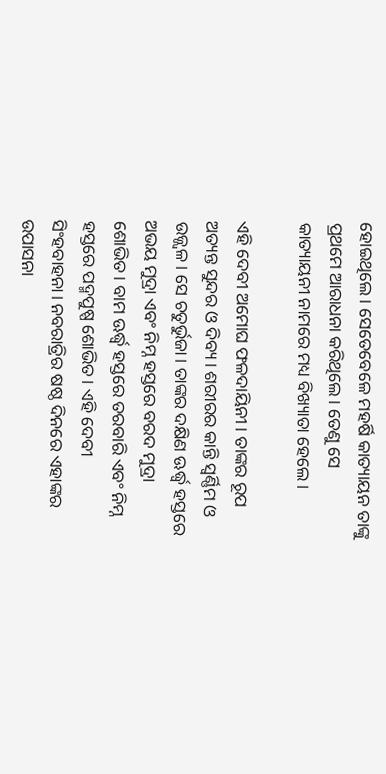ହୋଇଥିଲେ। ସେତେବେଳେ ମହର୍ଷି କାତ୍ୟାୟନ ତାଙ୍କୁ ପ୍ରଥମେ ଆରାଧନା କରିଥିଲେ। ତେଣୁ ସେ କାତ୍ୟାୟନୀ ନାମରେ ମଧ୍ୟ ବିଖ୍ୟାତା ହେଲେ।

ଏହି ଦେବୀ ଅମୋଘ ଫଳଦାୟିନୀ। ତାଙ୍କର ରୂପ ଅତ୍ୟନ୍ତ ସୁନ୍ଦର ଓ ଦିବ୍ୟ। ଶରୀରର କାନ୍ତି ସ୍ବର୍ଣ୍ଣିମ ଓ ଉଜ୍ଜ୍ବଳ। ସେ ଚତୁର୍ଭୁଜା। ତାଙ୍କର ଦକ୍ଷିଣ ଊର୍ଦ୍ଧ୍ବ ହସ୍ତରେ ଅଭୟ ମୁଦ୍ରା ଏବଂ ନିମ୍ନ ହସ୍ତରେ ବରଦ ମୁଦ୍ରା ଶୋଭିତ। ବାମ ଊର୍ଦ୍ଧ୍ବ ହସ୍ତରେ ତରବାରି ଏବଂ ନିମ୍ନ ହସ୍ତରେ ପଦ୍ମପୁଷ୍ପ ଶୋଭିତ। ଏହି ଦେବୀ ସିଂହବାହନା। ନବରାତ୍ରିର ଷଷ୍ଠ ଦିନରେ ଏହାଙ୍କର ଉପାସନା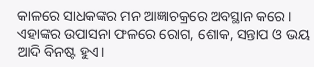କାଳରେ ସାଧକଙ୍କର ମନ ଆଜ୍ଞାଚକ୍ରରେ ଅବସ୍ଥାନ କରେ। ଏହାଙ୍କର ଉପାସନା ଫଳରେ ରୋଗ, ଶୋକ, ସନ୍ତାପ ଓ ଭୟ ଆଦି ବିନଷ୍ଟ ହୁଏ।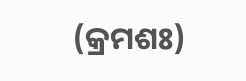(କ୍ରମଶଃ)